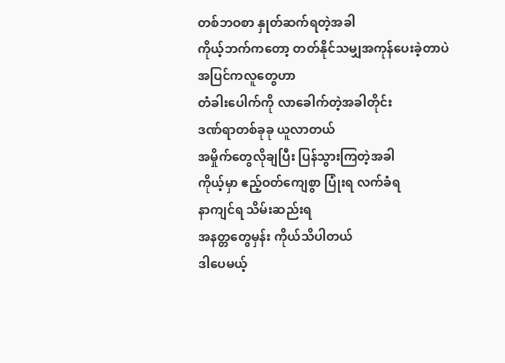တစ်ဘဝစာ နှုတ်ဆက်ရတဲ့အခါ
ကိုယ့်ဘက်ကတော့ တတ်နိုင်သမျှအကုန်ပေးခဲ့တာပဲ
အပြင်ကလူတွေဟာ
တံခါးပေါက်ကို လာခေါက်တဲ့အခါတိုင်း
ဒဏ်ရာတစ်ခုခု ယူလာတယ်
အမှိုက်တွေလိုချပြီး ပြန်သွားကြတဲ့အခါ
ကိုယ့်မှာ ဧည့်ဝတ်ကျေစွာ ပြုံးရ လက်ခံရ
နာကျင်ရ သိမ်းဆည်းရ
အနတ္တတွေမှန်း ကိုယ်သိပါတယ်
ဒါပေမယ့်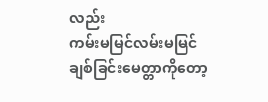လည်း
ကမ်းမမြင်လမ်းမမြင်
ချစ်ခြင်းမေတ္တာကိုတော့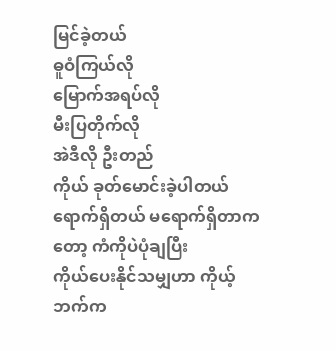မြင်ခဲ့တယ်
ဓူဝံကြယ်လို
မြောက်အရပ်လို
မီးပြတိုက်လို
အဲဒီလို ဦးတည်
ကိုယ် ခုတ်မောင်းခဲ့ပါတယ်
ရောက်ရှိတယ် မရောက်ရှိတာကတော့ ကံကိုပဲပုံချပြီး
ကိုယ်ပေးနိုင်သမျှဟာ ကိုယ့်ဘက်က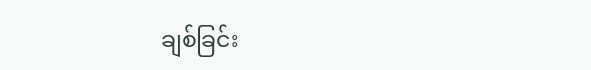ချစ်ခြင်း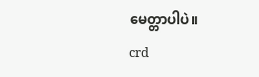မေတ္တာပါပဲ။
crd